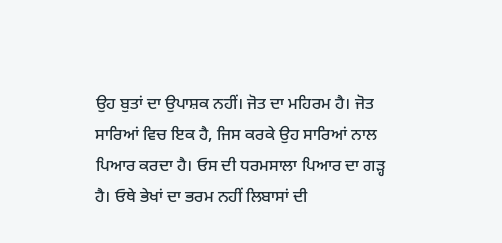ਉਹ ਬੁਤਾਂ ਦਾ ਉਪਾਸ਼ਕ ਨਹੀਂ। ਜੋਤ ਦਾ ਮਹਿਰਮ ਹੈ। ਜੋਤ ਸਾਰਿਆਂ ਵਿਚ ਇਕ ਹੈ, ਜਿਸ ਕਰਕੇ ਉਹ ਸਾਰਿਆਂ ਨਾਲ ਪਿਆਰ ਕਰਦਾ ਹੈ। ਓਸ ਦੀ ਧਰਮਸਾਲਾ ਪਿਆਰ ਦਾ ਗੜ੍ਹ ਹੈ। ਓਥੇ ਭੇਖਾਂ ਦਾ ਭਰਮ ਨਹੀਂ ਲਿਬਾਸਾਂ ਦੀ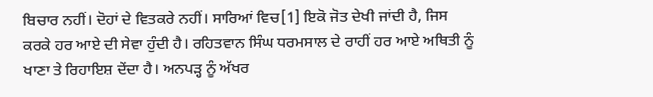ਬਿਚਾਰ ਨਹੀਂ। ਦੋਹਾਂ ਦੇ ਵਿਤਕਰੇ ਨਹੀਂ। ਸਾਰਿਆਂ ਵਿਚ[1] ਇਕੋ ਜੋਤ ਦੇਖੀ ਜਾਂਦੀ ਹੈ, ਜਿਸ ਕਰਕੇ ਹਰ ਆਏ ਦੀ ਸੇਵਾ ਹੁੰਦੀ ਹੈ। ਰਹਿਤਵਾਨ ਸਿੰਘ ਧਰਮਸਾਲ ਦੇ ਰਾਹੀਂ ਹਰ ਆਏ ਅਥਿਤੀ ਨੂੰ ਖਾਣਾ ਤੇ ਰਿਹਾਇਸ਼ ਦੇਂਦਾ ਹੈ। ਅਨਪੜ੍ਹ ਨੂੰ ਅੱਖਰ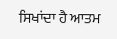ਸਿਖਾਂਦਾ ਹੈ ਆਤਮ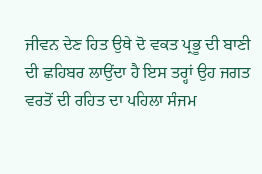ਜੀਵਨ ਦੇਣ ਹਿਤ ਉਥੇ ਦੋ ਵਕਤ ਪ੍ਰਭੂ ਦੀ ਬਾਣੀ ਦੀ ਛਹਿਬਰ ਲਾਉਂਦਾ ਹੈ ਇਸ ਤਰ੍ਹਾਂ ਉਹ ਜਗਤ ਵਰਤੋਂ ਦੀ ਰਹਿਤ ਦਾ ਪਹਿਲਾ ਸੰਜਮ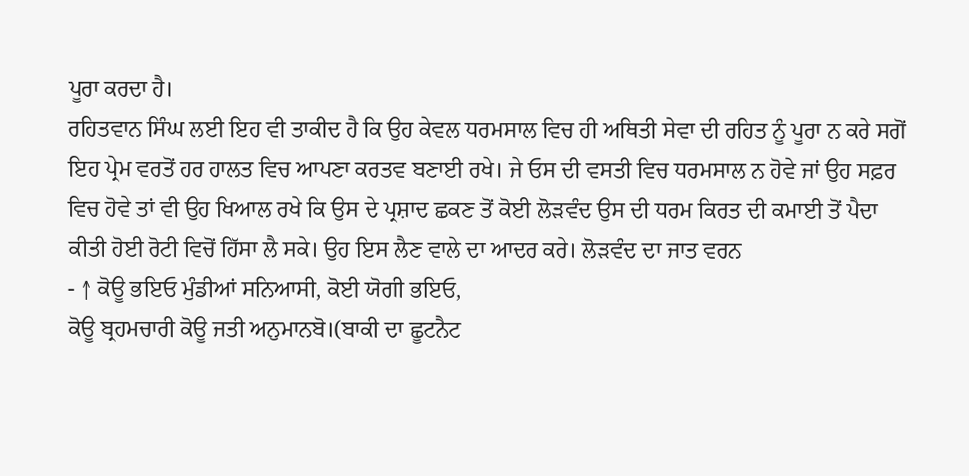ਪੂਰਾ ਕਰਦਾ ਹੈ।
ਰਹਿਤਵਾਨ ਸਿੰਘ ਲਈ ਇਹ ਵੀ ਤਾਕੀਦ ਹੈ ਕਿ ਉਹ ਕੇਵਲ ਧਰਮਸਾਲ ਵਿਚ ਹੀ ਅਥਿਤੀ ਸੇਵਾ ਦੀ ਰਹਿਤ ਨੂੰ ਪੂਰਾ ਨ ਕਰੇ ਸਗੋਂ ਇਹ ਪ੍ਰੇਮ ਵਰਤੋਂ ਹਰ ਹਾਲਤ ਵਿਚ ਆਪਣਾ ਕਰਤਵ ਬਣਾਈ ਰਖੇ। ਜੇ ਓਸ ਦੀ ਵਸਤੀ ਵਿਚ ਧਰਮਸਾਲ ਨ ਹੋਵੇ ਜਾਂ ਉਹ ਸਫ਼ਰ ਵਿਚ ਹੋਵੇ ਤਾਂ ਵੀ ਉਹ ਖਿਆਲ ਰਖੇ ਕਿ ਉਸ ਦੇ ਪ੍ਰਸ਼ਾਦ ਛਕਣ ਤੋਂ ਕੋਈ ਲੋੜਵੰਦ ਉਸ ਦੀ ਧਰਮ ਕਿਰਤ ਦੀ ਕਮਾਈ ਤੋਂ ਪੈਦਾ ਕੀਤੀ ਹੋਈ ਰੋਟੀ ਵਿਚੋਂ ਹਿੱਸਾ ਲੈ ਸਕੇ। ਉਹ ਇਸ ਲੈਣ ਵਾਲੇ ਦਾ ਆਦਰ ਕਰੇ। ਲੋੜਵੰਦ ਦਾ ਜਾਤ ਵਰਨ
- ↑ ਕੋਊ ਭਇਓ ਮੁੰਡੀਆਂ ਸਨਿਆਸੀ, ਕੋਈ ਯੋਗੀ ਭਇਓ,
ਕੋਊ ਬ੍ਰਹਮਚਾਰੀ ਕੋਊ ਜਤੀ ਅਨੁਮਾਨਬੋ।(ਬਾਕੀ ਦਾ ਛੂਟਨੈਟ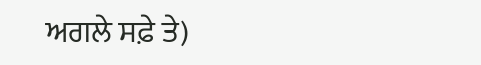ਅਗਲੇ ਸਫ਼ੇ ਤੇ)